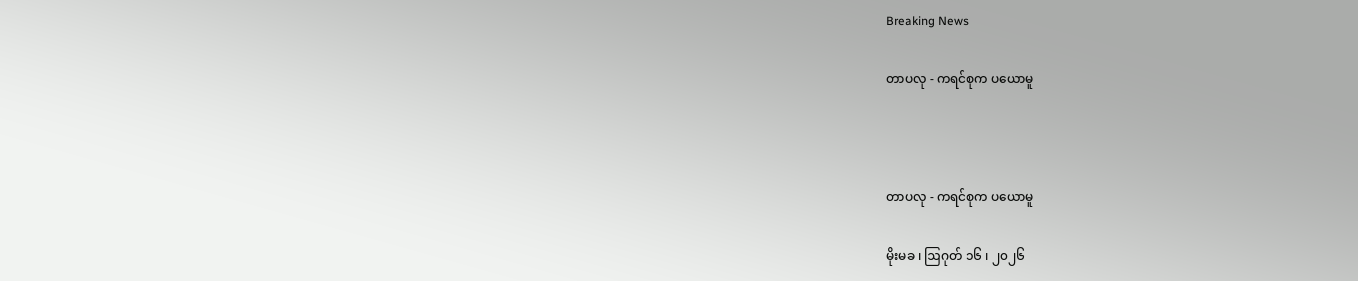Breaking News

တာပလု - ကရင်စုက ပယောမူ



တာပလု - ကရင်စုက ပယောမူ

မိုးမခ ၊ ဩဂုတ် ၁၆ ၊ ၂၀၂၆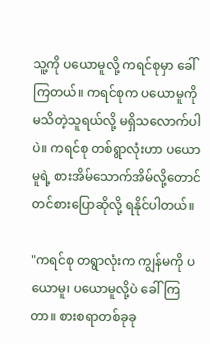သူ့ကို ပယောမူလို့ ကရင်စုမှာ ခေါ်ကြတယ်။ ကရင်စုက ပယောမူကို မသိတဲ့သူရယ်လို့ မရှိသလောက်ပါပဲ။ ကရင်စု တစ်ရွာလုံးဟာ ပယောမူရဲ့ စားအိမ်သောက်အိမ်လို့တောင် တင်စားပြောဆိုလို့ ရနိုင်ပါတယ်။

"ကရင်စု တရွာလုံးက ကျွန်မကို ပယောမူ၊ ပယောမူလို့ပဲ ခေါ်ကြတာ။ စားစရာတစ်ခုခု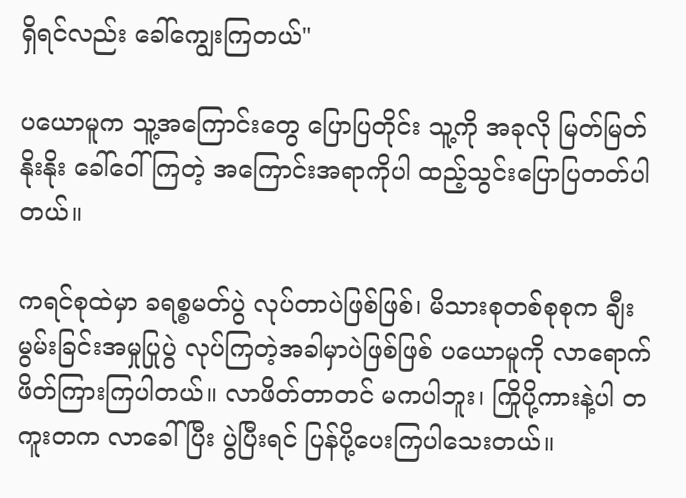ရှိရင်လည်း ခေါ်ကျွေးကြတယ်"

ပယောမူက သူ့အကြောင်းတွေ ပြောပြတိုင်း သူ့ကို အခုလို မြတ်မြတ်နိုးနိုး ခေါ်ဝေါ်ကြတဲ့ အကြောင်းအရာကိုပါ ထည့်သွင်းပြောပြတတ်ပါတယ်။

ကရင်စုထဲမှာ ခရစ္စမတ်ပွဲ လုပ်တာပဲဖြစ်ဖြစ်၊ မိသားစုတစ်စုစုက ချီးမွမ်းခြင်းအမှုပြုပွဲ လုပ်ကြတဲ့အခါမှာပဲဖြစ်ဖြစ် ပယောမူကို လာရောက် ဖိတ်ကြားကြပါတယ်။ လာဖိတ်တာတင် မကပါဘူး၊ ကြိုပို့ကားနဲ့ပါ တကူးတက လာခေါ်ပြီး ပွဲပြီးရင် ပြန်ပို့ပေးကြပါသေးတယ်။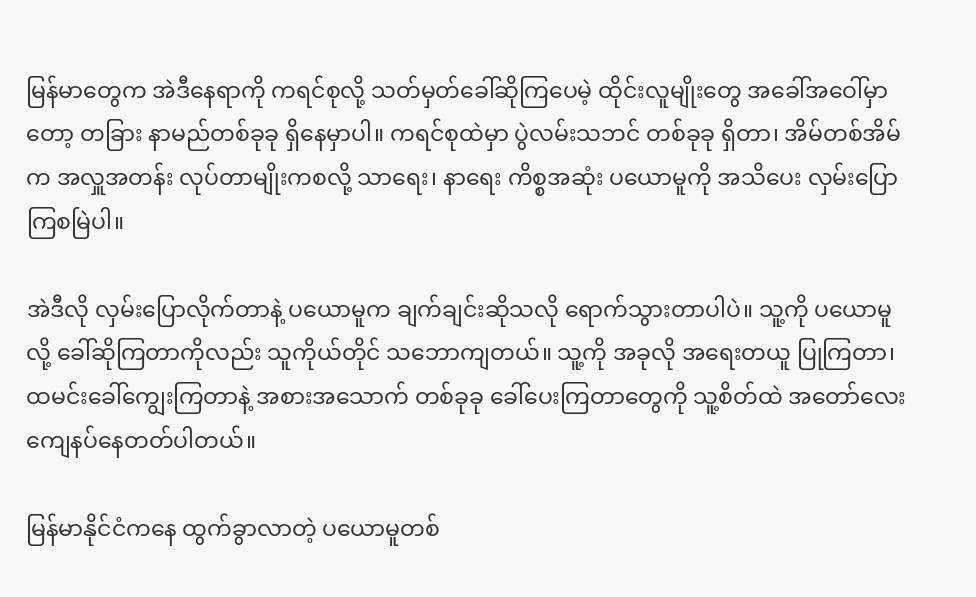မြန်မာတွေက အဲဒီနေရာကို ကရင်စုလို့ သတ်မှတ်ခေါ်ဆိုကြပေမဲ့ ထိုင်းလူမျိုးတွေ အခေါ်အဝေါ်မှာတော့ တခြား နာမည်တစ်ခုခု ရှိနေမှာပါ။ ကရင်စုထဲမှာ ပွဲလမ်းသဘင် တစ်ခုခု ရှိတာ၊ အိမ်တစ်အိမ်က အလှူအတန်း လုပ်တာမျိုးကစလို့ သာရေး၊ နာရေး ကိစ္စအဆုံး ပယောမူကို အသိပေး လှမ်းပြောကြစမြဲပါ။

အဲဒီလို လှမ်းပြောလိုက်တာနဲ့ ပယောမူက ချက်ချင်းဆိုသလို ရောက်သွားတာပါပဲ။ သူ့ကို ပယောမူလို့ ခေါ်ဆိုကြတာကိုလည်း သူကိုယ်တိုင် သဘောကျတယ်။ သူ့ကို အခုလို အရေးတယူ ပြုကြတာ၊ ထမင်းခေါ်ကျွေးကြတာနဲ့ အစားအသောက် တစ်ခုခု ခေါ်ပေးကြတာတွေကို သူ့စိတ်ထဲ အတော်လေး ကျေနပ်နေတတ်ပါတယ်။

မြန်မာနိုင်ငံကနေ ထွက်ခွာလာတဲ့ ပယောမူတစ်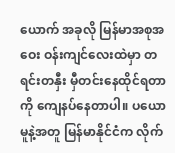ယောက် အခုလို မြန်မာအစုအဝေး ဝန်းကျင်လေးထဲမှာ တရင်းတနှီး မှီတင်းနေထိုင်ရတာကို ကျေနပ်နေတာပါ။ ပယောမူနဲ့အတူ မြန်မာနိုင်ငံက လိုက်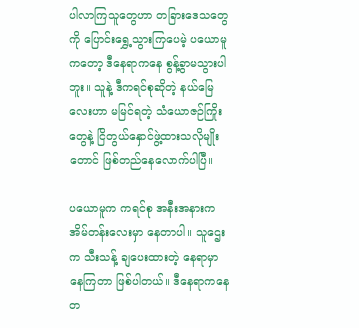ပါလာကြသူတွေဟာ တခြားဒေသတွေကို ပြောင်းရွှေ့သွားကြပေမဲ့ ပယောမူကတော့ ဒီနေရာကနေ စွန့်ခွာမသွားပါဘူး။ သူနဲ့ ဒီကရင်စုဆိုတဲ့ နယ်မြေလေးဟာ မမြင်ရတဲ့ သံယောဇဉ်ကြိုးတွေနဲ့ ငြိတွယ်နှောင်ဖွဲ့ထားသလိုမျိုးတောင် ဖြစ်တည်နေလောက်ပါပြီ။

ပယောမူက ကရင်စု အနီးအနားက အိမ်တန်းလေးမှာ နေတာပါ။ သူဌေးက သီးသန့် ချပေးထားတဲ့ နေရာမှာ နေကြတာ ဖြစ်ပါတယ်။ ဒီနေရာကနေ တ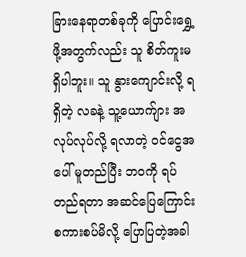ခြားနေရာတစ်ခုကို ပြောင်းရွှေ့ဖို့အတွက်လည်း သူ စိတ်ကူးမရှိပါဘူး။ သူ နွားကျောင်းလို့ ရရှိတဲ့ လခနဲ့ သူ့ယောက်ျား အလုပ်လုပ်လို့ ရလာတဲ့ ဝင်ငွေအပေါ် မူတည်ပြီး ဘဝကို ရပ်တည်ရတာ အဆင်ပြေကြောင်း စကားစပ်မိလို့ ပြောပြတဲ့အခါ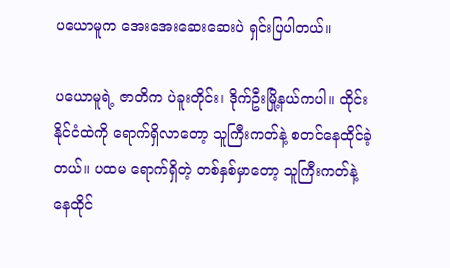ပယောမူက အေးအေးဆေးဆေးပဲ ရှင်းပြပါတယ်။

ပယောမူရဲ့ ဇာတိက ပဲခူးတိုင်း၊ ဒိုက်ဦးမြို့နယ်ကပါ။ ထိုင်းနိုင်ငံထဲကို ရောက်ရှိလာတော့ သူကြီးကတ်နဲ့ စတင်နေထိုင်ခဲ့တယ်။ ပထမ ရောက်ရှိတဲ့ တစ်နှစ်မှာတော့ သူကြီးကတ်နဲ့ နေထိုင်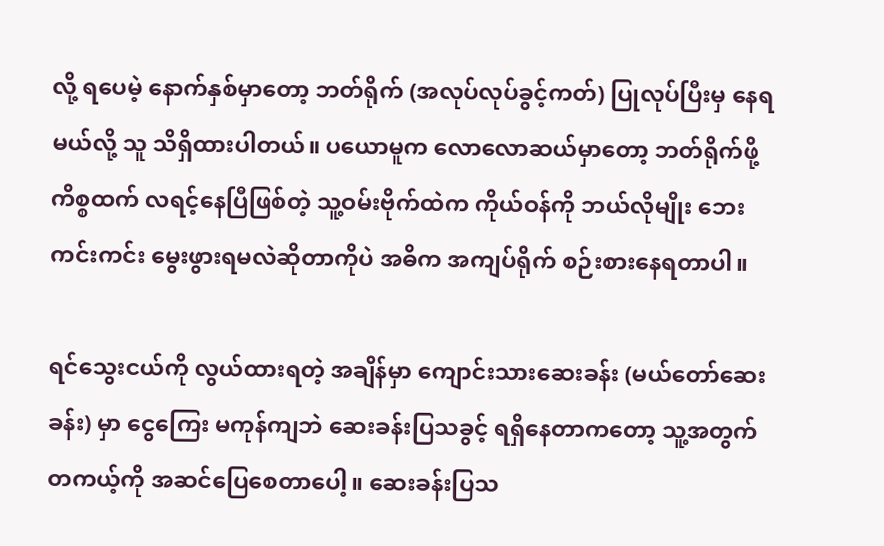လို့ ရပေမဲ့ နောက်နှစ်မှာတော့ ဘတ်ရိုက် (အလုပ်လုပ်ခွင့်ကတ်) ပြုလုပ်ပြီးမှ နေရမယ်လို့ သူ သိရှိထားပါတယ်။ ပယောမူက လောလောဆယ်မှာတော့ ဘတ်ရိုက်ဖို့ ကိစ္စထက် လရင့်နေပြီဖြစ်တဲ့ သူ့ဝမ်းဗိုက်ထဲက ကိုယ်ဝန်ကို ဘယ်လိုမျိုး ဘေးကင်းကင်း မွေးဖွားရမလဲဆိုတာကိုပဲ အဓိက အကျပ်ရိုက် စဉ်းစားနေရတာပါ။

ရင်သွေးငယ်ကို လွယ်ထားရတဲ့ အချိန်မှာ ကျောင်းသားဆေးခန်း (မယ်တော်ဆေးခန်း) မှာ ငွေကြေး မကုန်ကျဘဲ ဆေးခန်းပြသခွင့် ရရှိနေတာကတော့ သူ့အတွက် တကယ့်ကို အဆင်ပြေစေတာပေါ့။ ဆေးခန်းပြသ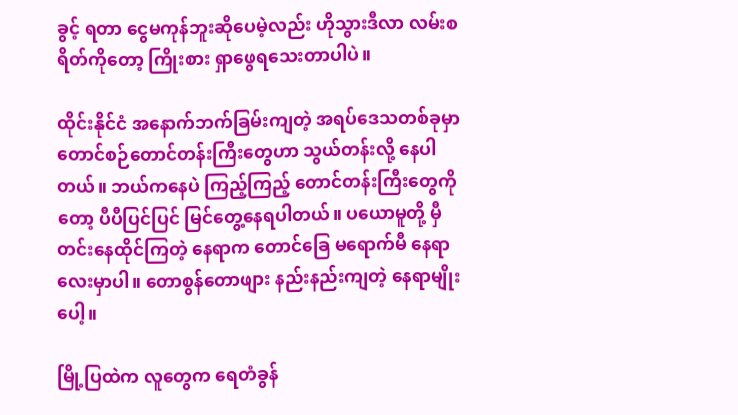ခွင့် ရတာ ငွေမကုန်ဘူးဆိုပေမဲ့လည်း ဟိုသွားဒီလာ လမ်းစရိတ်ကိုတော့ ကြိုးစား ရှာဖွေရသေးတာပါပဲ။

ထိုင်းနိုင်ငံ အနောက်ဘက်ခြမ်းကျတဲ့ အရပ်ဒေသတစ်ခုမှာ တောင်စဉ်တောင်တန်းကြီးတွေဟာ သွယ်တန်းလို့ နေပါတယ်။ ဘယ်ကနေပဲ ကြည့်ကြည့် တောင်တန်းကြီးတွေကိုတော့ ပီပီပြင်ပြင် မြင်တွေ့နေရပါတယ်။ ပယောမူတို့ မှီတင်းနေထိုင်ကြတဲ့ နေရာက တောင်ခြေ မရောက်မီ နေရာလေးမှာပါ။ တောစွန်တောဖျား နည်းနည်းကျတဲ့ နေရာမျိုးပေါ့။

မြို့ပြထဲက လူတွေက ရေတံခွန်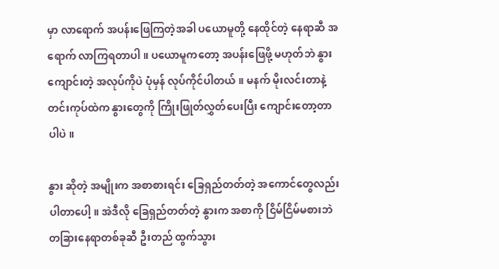မှာ လာရောက် အပန်းဖြေကြတဲ့အခါ ပယောမူတို့ နေထိုင်တဲ့ နေရာဆီ အရောက် လာကြရတာပါ။ ပယောမူကတော့ အပန်းဖြေဖို့ မဟုတ်ဘဲ နွားကျောင်းတဲ့ အလုပ်ကိုပဲ ပုံမှန် လုပ်ကိုင်ပါတယ်။ မနက် မိုးလင်းတာနဲ့ တင်းကုပ်ထဲက နွားတွေကို ကြိုးဖြုတ်လွှတ်ပေးပြီး ကျောင်းတော့တာပါပဲ။

နွား ဆိုတဲ့ အမျိုးက အစာစားရင်း ခြေရှည်တတ်တဲ့ အကောင်တွေလည်း ပါတာပေါ့။ အဲဒီလို ခြေရှည်တတ်တဲ့ နွားက အစာကို ငြိမ်ငြိမ်မစားဘဲ တခြားနေရာတစ်ခုဆီ ဦးတည် ထွက်သွား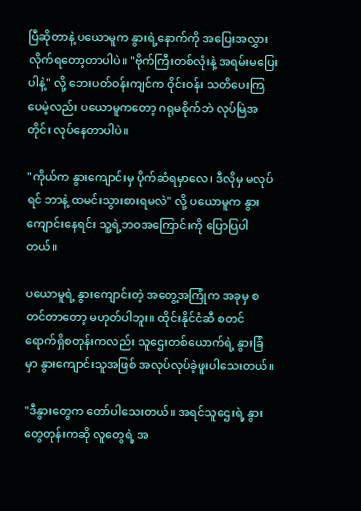ပြီဆိုတာနဲ့ ပယောမူက နွားရဲ့နောက်ကို အပြေးအလွှား လိုက်ရတော့တာပါပဲ။ "ဗိုက်ကြီးတစ်လုံးနဲ့ အရမ်းမပြေးပါနဲ့" လို့ ဘေးပတ်ဝန်းကျင်က ဝိုင်းဝန်း သတိပေးကြပေမဲ့လည်း ပယောမူကတော့ ဂရုမစိုက်ဘဲ လုပ်မြဲအတိုင်း လုပ်နေတာပါပဲ။

"ကိုယ်က နွားကျောင်းမှ ပိုက်ဆံရမှာလေ၊ ဒီလိုမှ မလုပ်ရင် ဘာနဲ့ ထမင်းသွားစားရမလဲ" လို့ ပယောမူက နွားကျောင်းနေရင်း သူ့ရဲ့ဘဝအကြောင်းကို ပြောပြပါတယ်။

ပယောမူရဲ့ နွားကျောင်းတဲ့ အတွေ့အကြုံက အခုမှ စတင်တာတော့ မဟုတ်ပါဘူး။ ထိုင်းနိုင်ငံဆီ စတင်ရောက်ရှိစတုန်းကလည်း သူဌေးတစ်ယောက်ရဲ့ နွားခြံမှာ နွားကျောင်းသူအဖြစ် အလုပ်လုပ်ခဲ့ဖူးပါသေးတယ်။

"ဒီနွားတွေက တော်ပါသေးတယ်။ အရင်သူဌေးရဲ့ နွားတွေတုန်းကဆို လူတွေရဲ့ အ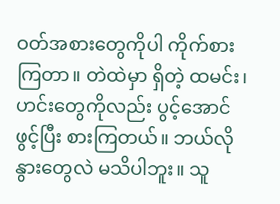ဝတ်အစားတွေကိုပါ ကိုက်စားကြတာ။ တဲထဲမှာ ရှိတဲ့ ထမင်း၊ ဟင်းတွေကိုလည်း ပွင့်အောင်ဖွင့်ပြီး စားကြတယ်။ ဘယ်လို နွားတွေလဲ မသိပါဘူး။ သူ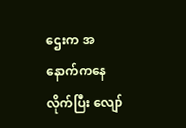ဌေးက အနောက်ကနေ လိုက်ပြီး လျော်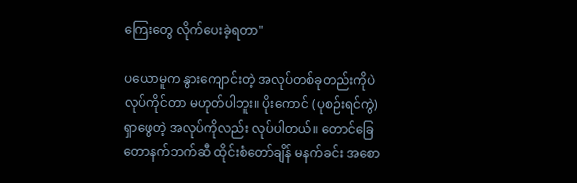ကြေးတွေ လိုက်ပေးခဲ့ရတာ"

ပယောမူက နွားကျောင်းတဲ့ အလုပ်တစ်ခုတည်းကိုပဲ လုပ်ကိုင်တာ မဟုတ်ပါဘူး။ ပိုးကောင် (ပုစဉ်းရင်ကွဲ) ရှာဖွေတဲ့ အလုပ်ကိုလည်း လုပ်ပါတယ်။ တောင်ခြေ တောနက်ဘက်ဆီ ထိုင်းစံတော်ချိန် မနက်ခင်း အစော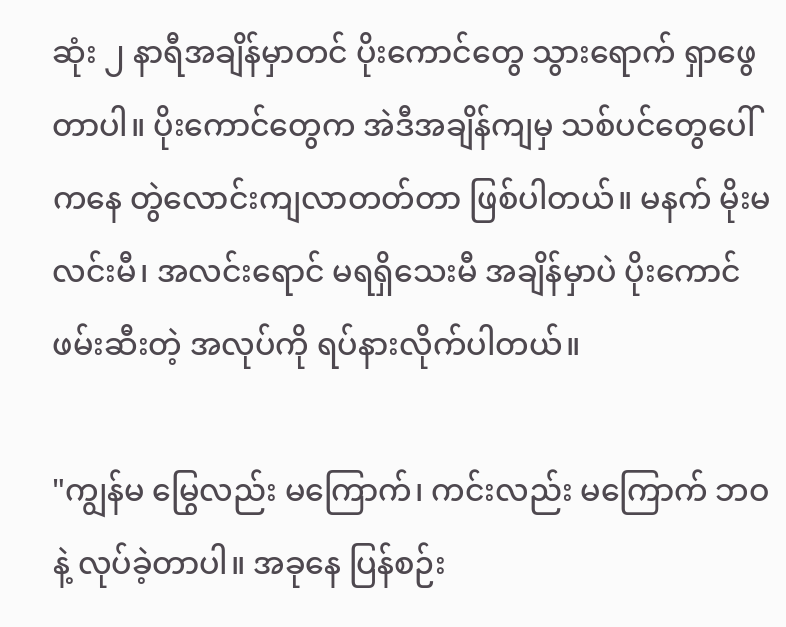ဆုံး ၂ နာရီအချိန်မှာတင် ပိုးကောင်တွေ သွားရောက် ရှာဖွေတာပါ။ ပိုးကောင်တွေက အဲဒီအချိန်ကျမှ သစ်ပင်တွေပေါ်ကနေ တွဲလောင်းကျလာတတ်တာ ဖြစ်ပါတယ်။ မနက် မိုးမလင်းမီ၊ အလင်းရောင် မရရှိသေးမီ အချိန်မှာပဲ ပိုးကောင် ဖမ်းဆီးတဲ့ အလုပ်ကို ရပ်နားလိုက်ပါတယ်။

"ကျွန်မ မြွေလည်း မကြောက်၊ ကင်းလည်း မကြောက် ဘဝနဲ့ လုပ်ခဲ့တာပါ။ အခုနေ ပြန်စဉ်း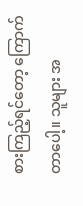စားကြည့်ရင်တော့ ကြောက်တာပေါ့။ သူများ အ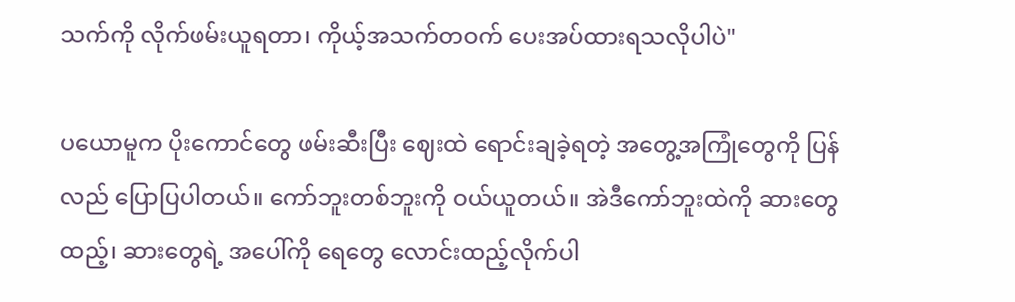သက်ကို လိုက်ဖမ်းယူရတာ၊ ကိုယ့်အသက်တဝက် ပေးအပ်ထားရသလိုပါပဲ"

ပယောမူက ပိုးကောင်တွေ ဖမ်းဆီးပြီး ဈေးထဲ ရောင်းချခဲ့ရတဲ့ အတွေ့အကြုံတွေကို ပြန်လည် ပြောပြပါတယ်။ ကော်ဘူးတစ်ဘူးကို ဝယ်ယူတယ်။ အဲဒီကော်ဘူးထဲကို ဆားတွေ ထည့်၊ ဆားတွေရဲ့ အပေါ်ကို ရေတွေ လောင်းထည့်လိုက်ပါ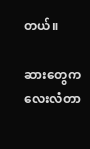တယ်။

ဆားတွေက လေးလံတာ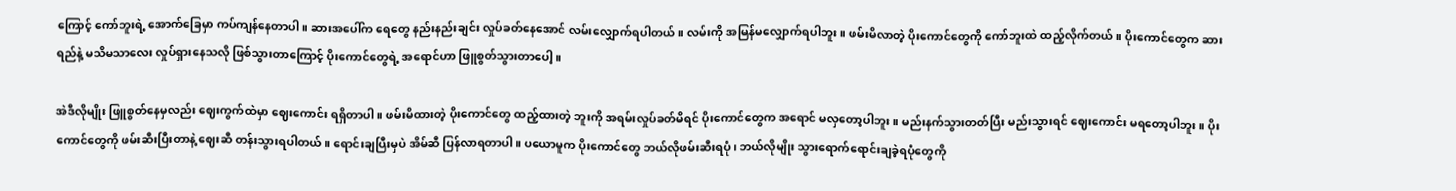ကြောင့် ကော်ဘူးရဲ့ အောက်ခြေမှာ ကပ်ကျန်နေတာပါ။ ဆားအပေါ်က ရေတွေ နည်းနည်းချင်း လှုပ်ခတ်နေအောင် လမ်းလျှောက်ရပါတယ်။ လမ်းကို အမြန်မလျှောက်ရပါဘူး။ ဖမ်းမိလာတဲ့ ပိုးကောင်တွေကို ကော်ဘူးထဲ ထည့်လိုက်တယ်။ ပိုးကောင်တွေက ဆားရည်နဲ့ မသိမသာလေး လှုပ်ရှားနေသလို ဖြစ်သွားတာကြောင့် ပိုးကောင်တွေရဲ့ အရောင်ဟာ ဖြူစွတ်သွားတာပေါ့။

အဲဒီလိုမျိုး ဖြူစွတ်နေမှလည်း ဈေးကွက်ထဲမှာ ဈေးကောင်း ရရှိတာပါ။ ဖမ်းမိထားတဲ့ ပိုးကောင်တွေ ထည့်ထားတဲ့ ဘူးကို အရမ်းလှုပ်ခတ်မိရင် ပိုးကောင်တွေက အရောင် မလှတော့ပါဘူး။ မည်းနက်သွားတတ်ပြီး မည်းသွားရင် ဈေးကောင်း မရတော့ပါဘူး။ ပိုးကောင်တွေကို ဖမ်းဆီးပြီးတာနဲ့ ဈေးဆီ တန်းသွားရပါတယ်။ ရောင်းချပြီးမှပဲ အိမ်ဆီ ပြန်လာရတာပါ။ ပယောမူက ပိုးကောင်တွေ ဘယ်လိုဖမ်းဆီးရပုံ၊ ဘယ်လိုမျိုး သွားရောက်ရောင်းချခဲ့ရပုံတွေကို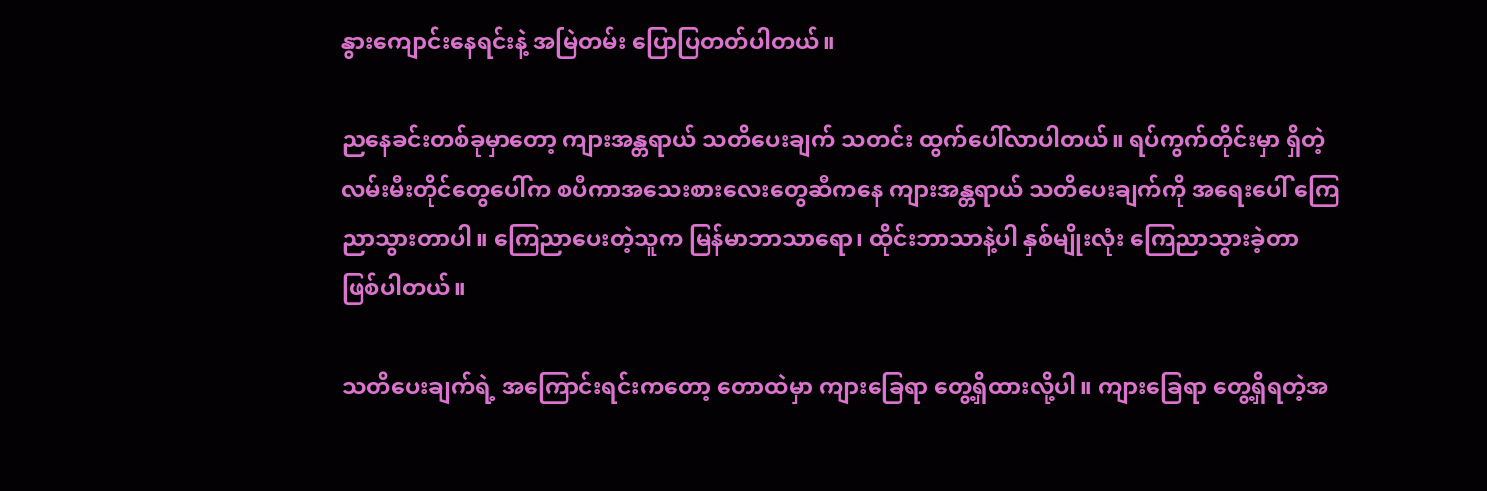နွားကျောင်းနေရင်းနဲ့ အမြဲတမ်း ပြောပြတတ်ပါတယ်။

ညနေခင်းတစ်ခုမှာတော့ ကျားအန္တရာယ် သတိပေးချက် သတင်း ထွက်ပေါ်လာပါတယ်။ ရပ်ကွက်တိုင်းမှာ ရှိတဲ့ လမ်းမီးတိုင်တွေပေါ်က စပီကာအသေးစားလေးတွေဆီကနေ ကျားအန္တရာယ် သတိပေးချက်ကို အရေးပေါ် ကြေညာသွားတာပါ။ ကြေညာပေးတဲ့သူက မြန်မာဘာသာရော၊ ထိုင်းဘာသာနဲ့ပါ နှစ်မျိုးလုံး ကြေညာသွားခဲ့တာ ဖြစ်ပါတယ်။

သတိပေးချက်ရဲ့ အကြောင်းရင်းကတော့ တောထဲမှာ ကျားခြေရာ တွေ့ရှိထားလို့ပါ။ ကျားခြေရာ တွေ့ရှိရတဲ့အ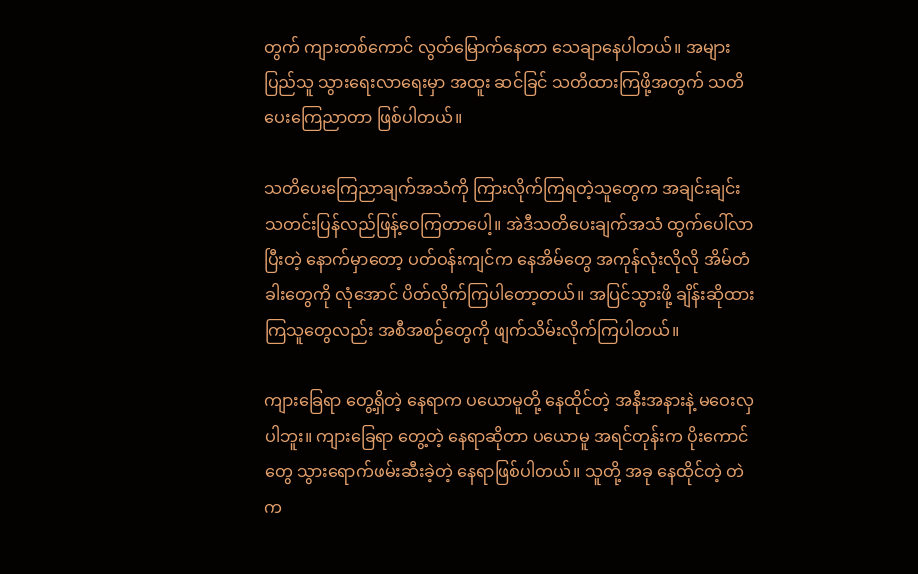တွက် ကျားတစ်ကောင် လွတ်မြောက်နေတာ သေချာနေပါတယ်။ အများပြည်သူ သွားရေးလာရေးမှာ အထူး ဆင်ခြင် သတိထားကြဖို့အတွက် သတိပေးကြေညာတာ ဖြစ်ပါတယ်။

သတိပေးကြေညာချက်အသံကို ကြားလိုက်ကြရတဲ့သူတွေက အချင်းချင်း သတင်းပြန်လည်ဖြန့်ဝေကြတာပေါ့။ အဲဒီသတိပေးချက်အသံ ထွက်ပေါ်လာပြီးတဲ့ နောက်မှာတော့ ပတ်ဝန်းကျင်က နေအိမ်တွေ အကုန်လုံးလိုလို အိမ်တံခါးတွေကို လုံအောင် ပိတ်လိုက်ကြပါတော့တယ်။ အပြင်သွားဖို့ ချိန်းဆိုထားကြသူတွေလည်း အစီအစဉ်တွေကို ဖျက်သိမ်းလိုက်ကြပါတယ်။

ကျားခြေရာ တွေ့ရှိတဲ့ နေရာက ပယောမူတို့ နေထိုင်တဲ့ အနီးအနားနဲ့ မဝေးလှပါဘူး။ ကျားခြေရာ တွေ့တဲ့ နေရာဆိုတာ ပယောမူ အရင်တုန်းက ပိုးကောင်တွေ သွားရောက်ဖမ်းဆီးခဲ့တဲ့ နေရာဖြစ်ပါတယ်။ သူတို့ အခု နေထိုင်တဲ့ တဲက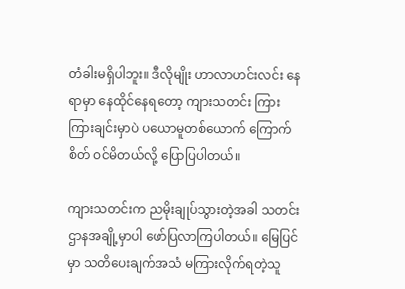တံခါးမရှိပါဘူး။ ဒီလိုမျိုး ဟာလာဟင်းလင်း နေရာမှာ နေထိုင်နေရတော့ ကျားသတင်း ကြားကြားချင်းမှာပဲ ပယောမူတစ်ယောက် ကြောက်စိတ် ဝင်မိတယ်လို့ ပြောပြပါတယ်။

ကျားသတင်းက ညမိုးချုပ်သွားတဲ့အခါ သတင်းဌာနအချို့မှာပါ ဖော်ပြလာကြပါတယ်။ မြေပြင်မှာ သတိပေးချက်အသံ မကြားလိုက်ရတဲ့သူ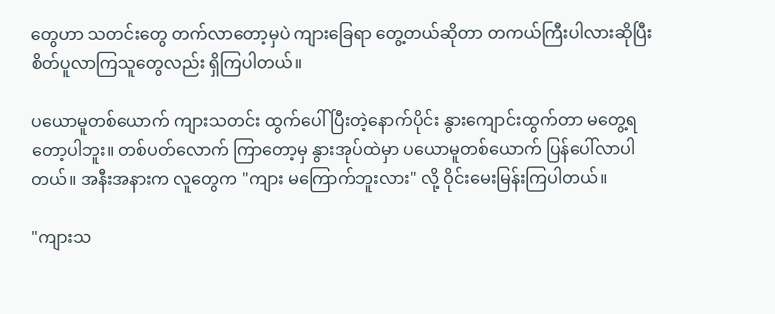တွေဟာ သတင်းတွေ တက်လာတော့မှပဲ ကျားခြေရာ တွေ့တယ်ဆိုတာ တကယ်ကြီးပါလားဆိုပြီး စိတ်ပူလာကြသူတွေလည်း ရှိကြပါတယ်။

ပယောမူတစ်ယောက် ကျားသတင်း ထွက်ပေါ်ပြီးတဲ့နောက်ပိုင်း နွားကျောင်းထွက်တာ မတွေ့ရတော့ပါဘူး။ တစ်ပတ်လောက် ကြာတော့မှ နွားအုပ်ထဲမှာ ပယောမူတစ်ယောက် ပြန်ပေါ်လာပါတယ်။ အနီးအနားက လူတွေက "ကျား မကြောက်ဘူးလား" လို့ ဝိုင်းမေးမြန်းကြပါတယ်။

"ကျားသ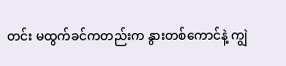တင်း မထွက်ခင်ကတည်းက နွားတစ်ကောင်နဲ့ ကျွဲ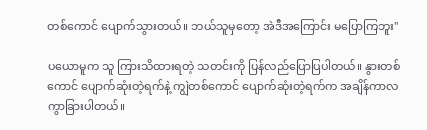တစ်ကောင် ပျောက်သွားတယ်။ ဘယ်သူမှတော့ အဲဒီအကြောင်း မပြောကြဘူး"

ပယောမူက သူ ကြားသိထားရတဲ့ သတင်းကို ပြန်လည်ပြောပြပါတယ်။ နွားတစ်ကောင် ပျောက်ဆုံးတဲ့ရက်နဲ့ ကျွဲတစ်ကောင် ပျောက်ဆုံးတဲ့ရက်က အချိန်ကာလ ကွာခြားပါတယ်။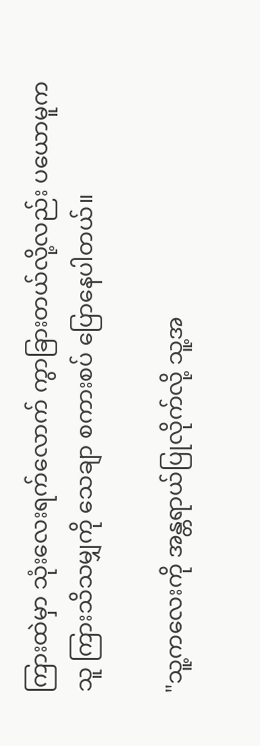ကြားထဲမှာ သုံးလေးရက်လောက် ကွာခြားတယ်လို့လည်း ပယောမူက သူ ကြားသိသမျှကို သေချာ စကားစပ် ပြောနေပါတယ်။

"သူ့ကလေးကို အန္တရာယ်ပြုလိုက်လို့ သူ့အ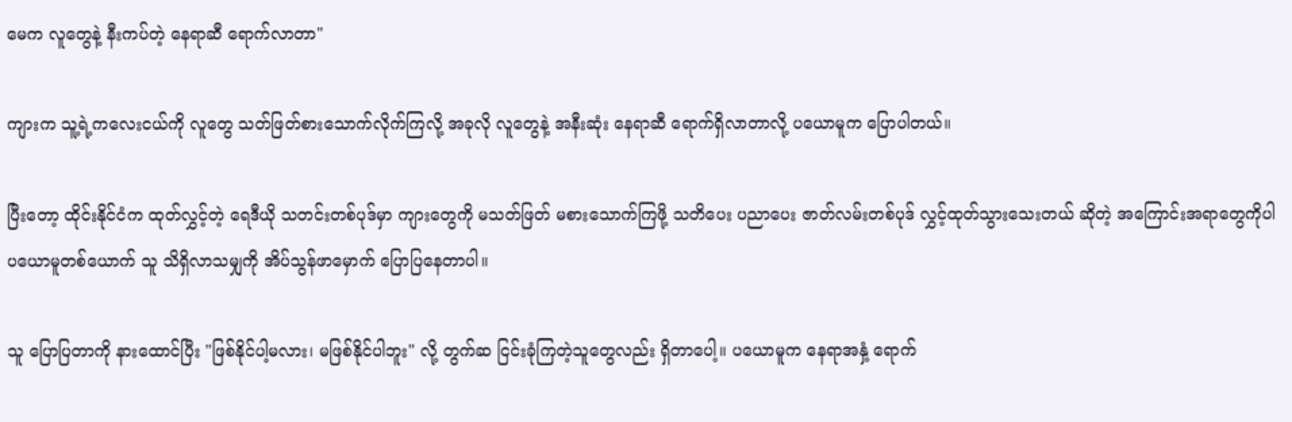မေက လူတွေနဲ့ နီးကပ်တဲ့ နေရာဆီ ရောက်လာတာ"

ကျားက သူ့ရဲ့ကလေးငယ်ကို လူတွေ သတ်ဖြတ်စားသောက်လိုက်ကြလို့ အခုလို လူတွေနဲ့ အနီးဆုံး နေရာဆီ ရောက်ရှိလာတာလို့ ပယောမူက ပြောပါတယ်။

ပြီးတော့ ထိုင်းနိုင်ငံက ထုတ်လွှင့်တဲ့ ရေဒီယို သတင်းတစ်ပုဒ်မှာ ကျားတွေကို မသတ်ဖြတ် မစားသောက်ကြဖို့ သတိပေး ပညာပေး ဇာတ်လမ်းတစ်ပုဒ် လွှင့်ထုတ်သွားသေးတယ် ဆိုတဲ့ အကြောင်းအရာတွေကိုပါ ပယောမူတစ်ယောက် သူ သိရှိလာသမျှကို အိပ်သွန်ဖာမှောက် ပြောပြနေတာပါ။

သူ ပြောပြတာကို နားထောင်ပြီး "ဖြစ်နိုင်ပါ့မလား၊ မဖြစ်နိုင်ပါဘူး" လို့ တွက်ဆ ငြင်းခုံကြတဲ့သူတွေလည်း ရှိတာပေါ့။ ပယောမူက နေရာအနှံ့ ရောက်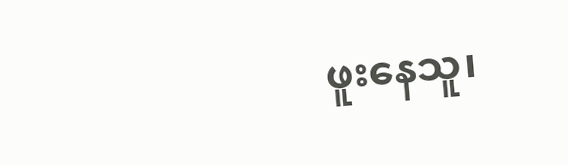ဖူးနေသူ၊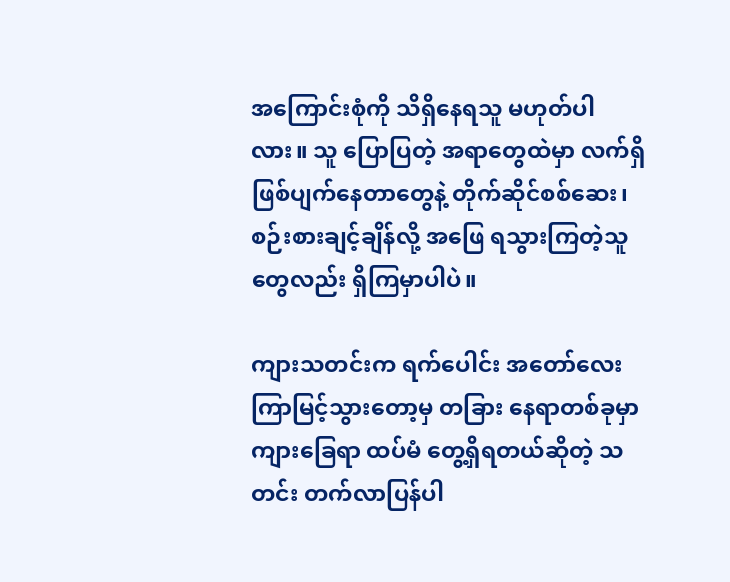အကြောင်းစုံကို သိရှိနေရသူ မဟုတ်ပါလား။ သူ ပြောပြတဲ့ အရာတွေထဲမှာ လက်ရှိ ဖြစ်ပျက်နေတာတွေနဲ့ တိုက်ဆိုင်စစ်ဆေး၊ စဉ်းစားချင့်ချိန်လို့ အဖြေ ရသွားကြတဲ့သူတွေလည်း ရှိကြမှာပါပဲ။

ကျားသတင်းက ရက်ပေါင်း အတော်လေး ကြာမြင့်သွားတော့မှ တခြား နေရာတစ်ခုမှာ ကျားခြေရာ ထပ်မံ တွေ့ရှိရတယ်ဆိုတဲ့ သတင်း တက်လာပြန်ပါ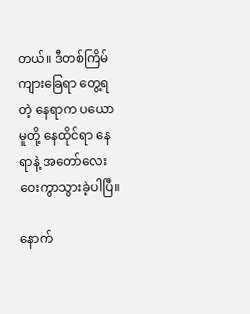တယ်။ ဒီတစ်ကြိမ် ကျားခြေရာ တွေ့ရတဲ့ နေရာက ပယောမူတို့ နေထိုင်ရာ နေရာနဲ့ အတော်လေး ဝေးကွာသွားခဲ့ပါပြီ။

နောက်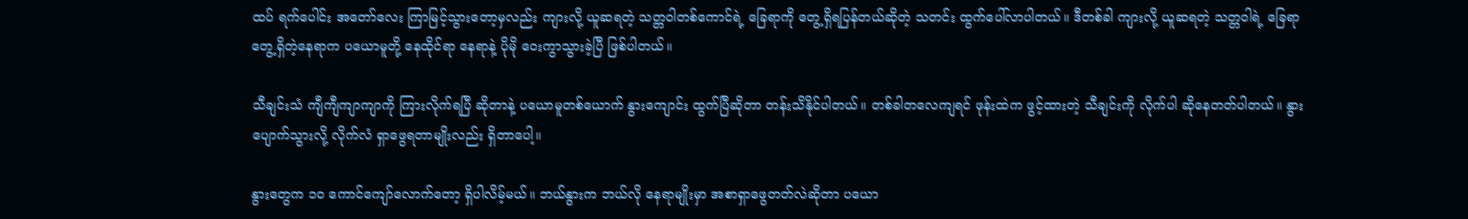ထပ် ရက်ပေါင်း အတော်လေး ကြာမြင့်သွားတော့မှလည်း ကျားလို့ ယူဆရတဲ့ သတ္တဝါတစ်ကောင်ရဲ့ ခြေရာကို တွေ့ရှိရပြန်တယ်ဆိုတဲ့ သတင်း ထွက်ပေါ်လာပါတယ်။ ဒီတစ်ခါ ကျားလို့ ယူဆရတဲ့ သတ္တဝါရဲ့ ခြေရာတွေ့ရှိတဲ့နေရာက ပယောမူတို့ နေထိုင်ရာ နေရာနဲ့ ပိုမို ဝေးကွာသွားခဲ့ပြီ ဖြစ်ပါတယ်။

သီချင်းသံ ကျီကျီကျာကျာကို ကြားလိုက်ရပြီ ဆိုတာနဲ့ ပယောမူတစ်ယောက် နွားကျောင်း ထွက်ပြီဆိုတာ တန်းသိနိုင်ပါတယ်။ တစ်ခါတလေကျရင် ဖုန်းထဲက ဖွင့်ထားတဲ့ သီချင်းကို လိုက်ပါ ဆိုနေတတ်ပါတယ်။ နွားပျောက်သွားလို့ လိုက်လံ ရှာဖွေရတာမျိုးလည်း ရှိတာပေါ့။

နွားတွေက ၁၀ ကောင်ကျော်လောက်တော့ ရှိပါလိမ့်မယ်။ ဘယ်နွားက ဘယ်လို နေရာမျိုးမှာ အစာရှာဖွေတတ်လဲဆိုတာ ပယော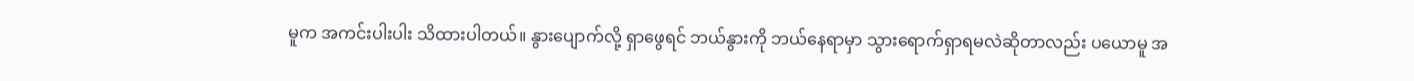မူက အကင်းပါးပါး သိထားပါတယ်။ နွားပျောက်လို့ ရှာဖွေရင် ဘယ်နွားကို ဘယ်နေရာမှာ သွားရောက်ရှာရမလဲဆိုတာလည်း ပယောမူ အ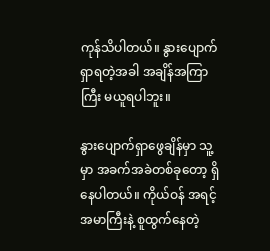ကုန်သိပါတယ်။ နွားပျောက်ရှာရတဲ့အခါ အချိန်အကြာကြီး မယူရပါဘူး။

နွားပျောက်ရှာဖွေချိန်မှာ သူ့မှာ အခက်အခဲတစ်ခုတော့ ရှိနေပါတယ်။ ကိုယ်ဝန် အရင့်အမာကြီးနဲ့ စူထွက်နေတဲ့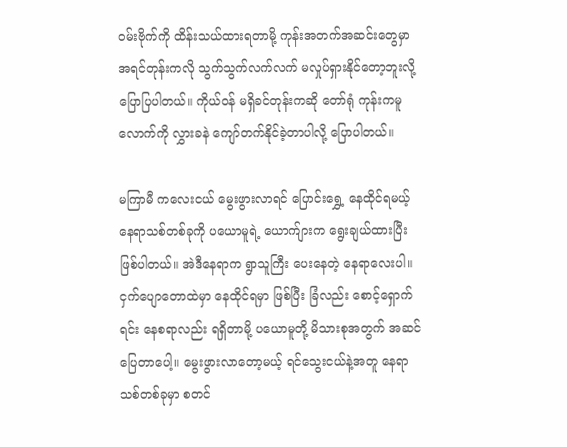ဝမ်းဗိုက်ကို ထိန်းသယ်ထားရတာမို့ ကုန်းအတက်အဆင်းတွေမှာ အရင်တုန်းကလို သွက်သွက်လက်လက် မလှုပ်ရှားနိုင်တော့ဘူးလို့ ပြောပြပါတယ်။ ကိုယ်ဝန် မရှိခင်တုန်းကဆို တော်ရုံ ကုန်းကမူလောက်ကို လွှားခနဲ ကျော်တက်နိုင်ခဲ့တာပါလို့ ပြောပါတယ်။

မကြာမီ ကလေးငယ် မွေးဖွားလာရင် ပြောင်းရွှေ့ နေထိုင်ရမယ့် နေရာသစ်တစ်ခုကို ပယောမူရဲ့ ယောက်ျားက ရွေးချယ်ထားပြီး ဖြစ်ပါတယ်။ အဲဒီနေရာက ရွာသူကြီး ပေးနေတဲ့ နေရာလေးပါ။ ငှက်ပျောတောထဲမှာ နေထိုင်ရမှာ ဖြစ်ပြီး ခြံလည်း စောင့်ရှောက်ရင်း နေစရာလည်း ရရှိတာမို့ ပယောမူတို့ မိသားစုအတွက် အဆင်ပြေတာပေါ့။ မွေးဖွားလာတော့မယ့် ရင်သွေးငယ်နဲ့အတူ နေရာသစ်တစ်ခုမှာ စတင်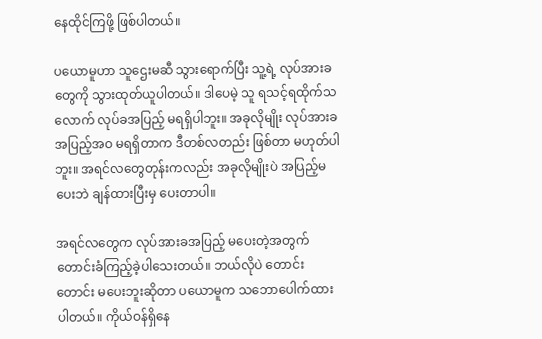နေထိုင်ကြဖို့ ဖြစ်ပါတယ်။

ပယောမူဟာ သူဌေးမဆီ သွားရောက်ပြီး သူ့ရဲ့ လုပ်အားခတွေကို သွားထုတ်ယူပါတယ်။ ဒါပေမဲ့ သူ ရသင့်ရထိုက်သလောက် လုပ်ခအပြည့် မရရှိပါဘူး။ အခုလိုမျိုး လုပ်အားခ အပြည့်အဝ မရရှိတာက ဒီတစ်လတည်း ဖြစ်တာ မဟုတ်ပါဘူး။ အရင်လတွေတုန်းကလည်း အခုလိုမျိုးပဲ အပြည့်မပေးဘဲ ချန်ထားပြီးမှ ပေးတာပါ။

အရင်လတွေက လုပ်အားခအပြည့် မပေးတဲ့အတွက် တောင်းခံကြည့်ခဲ့ပါသေးတယ်။ ဘယ်လိုပဲ တောင်းတောင်း မပေးဘူးဆိုတာ ပယောမူက သဘောပေါက်ထားပါတယ်။ ကိုယ်ဝန်ရှိနေ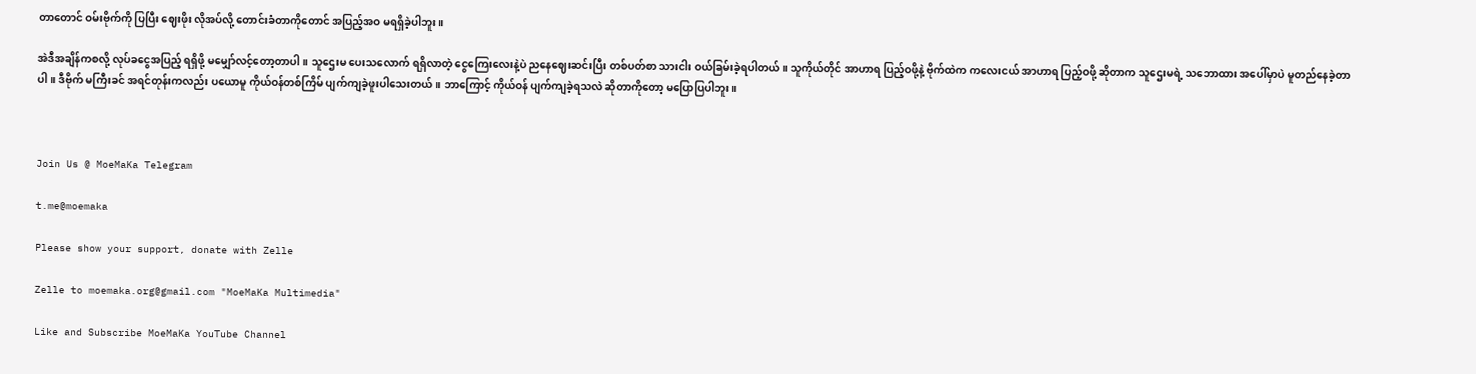တာတောင် ဝမ်းဗိုက်ကို ပြပြီး ဈေးဖိုး လိုအပ်လို့ တောင်းခံတာကိုတောင် အပြည့်အဝ မရရှိခဲ့ပါဘူး။

အဲဒီအချိန်ကစလို့ လုပ်ခငွေအပြည့် ရရှိဖို့ မမျှော်လင့်တော့တာပါ။ သူဌေးမ ပေးသလောက် ရရှိလာတဲ့ ငွေကြေးလေးနဲ့ပဲ ညနေဈေးဆင်းပြီး တစ်ပတ်စာ သားငါး ဝယ်ခြမ်းခဲ့ရပါတယ်။ သူကိုယ်တိုင် အာဟာရ ပြည့်ဝဖို့နဲ့ ဗိုက်ထဲက ကလေးငယ် အာဟာရ ပြည့်ဝဖို့ ဆိုတာက သူဌေးမရဲ့ သဘောထား အပေါ်မှာပဲ မူတည်နေခဲ့တာပါ။ ဒီဗိုက် မကြီးခင် အရင်တုန်းကလည်း ပယောမူ ကိုယ်ဝန်တစ်ကြိမ် ပျက်ကျခဲ့ဖူးပါသေးတယ်။ ဘာကြောင့် ကိုယ်ဝန် ပျက်ကျခဲ့ရသလဲ ဆိုတာကိုတော့ မပြောပြပါဘူး။



Join Us @ MoeMaKa Telegram

t.me@moemaka

Please show your support, donate with Zelle

Zelle to moemaka.org@gmail.com "MoeMaKa Multimedia"

Like and Subscribe MoeMaKa YouTube Channel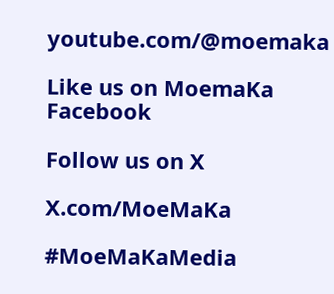youtube.com/@moemaka

Like us on MoemaKa Facebook

Follow us on X

X.com/MoeMaKa

#MoeMaKaMedia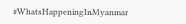#WhatsHappeningInMyanmar